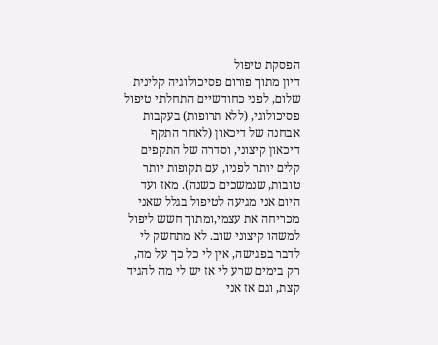הפסקת טיפול
דיון מתוך פורום פסיכולוגיה קלינית
שלום, לפני כחודשיים התחלתי טיפול פסיכולוגי, (ללא תרופות) בעקבות אבחנה של דיכאון (לאחר התקף דיכאון קיצוני, וסדרה של התקפים קלים יותר לפניו, עם תקופות יותר טובות, שנמשכים כשנה). מאז ועד היום אני מגיעה לטיפול בגלל שאני מכריחה את עצמי,ומתוך חשש ליפול למשהו קיצוני שוב. לא מתחשק לי לדבר בפגישה, אין לי כל כך על מה, רק בימים שרע לי אז יש לי מה להגיד קצת, וגם אז אני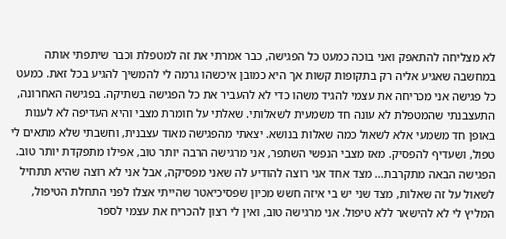לא מצליחה להתאפק ואני בוכה כמעט כל הפגישה, כבר אמרתי את זה למטפלת וכבר שיתפתי אותה במחשבה שאגיע אליה רק בתקופות קשות אך היא כמובן איכשהו גרמה לי להמשיך להגיע בכל זאת. כמעט כל פגישה אני מכריחה את עצמי להגיד משהו כדי לא להעביר את כל הפגישה בשתיקה. בפגישה האחרונה, התעצבנתי שהמטפלת לא עונה חד משמעית לשאלותי. שאלתי על חומרת מצבי והיא העדיפה לא לענות באופן חד משמעי אלא לשאול כמה שאלות בנושא. יצאתי מהפגישה מאוד עצבנית, וחשבתי שלא מתאים לי טפול, ושעדיף להפסיק. מאז מצבי הנפשי השתפר, אני מרגישה הרבה יותר טוב, אפילו מתפקדת יותר טוב. הפגישה הבאה מתקרבת... מצד אחד אני רוצה להודיע לה שאני מפסיקה, אבל אני לא רוצה שהיא תתחיל לשאול על זה שאלות, מצד שני יש בי איזה חשש מכיון שפסיכיאטר שהייתי אצלו לפני התחלת הטיפול, המליץ לי לא להישאר ללא טיפול. אני מרגישה טוב, ואין לי רצון להכריח את עצמי לספר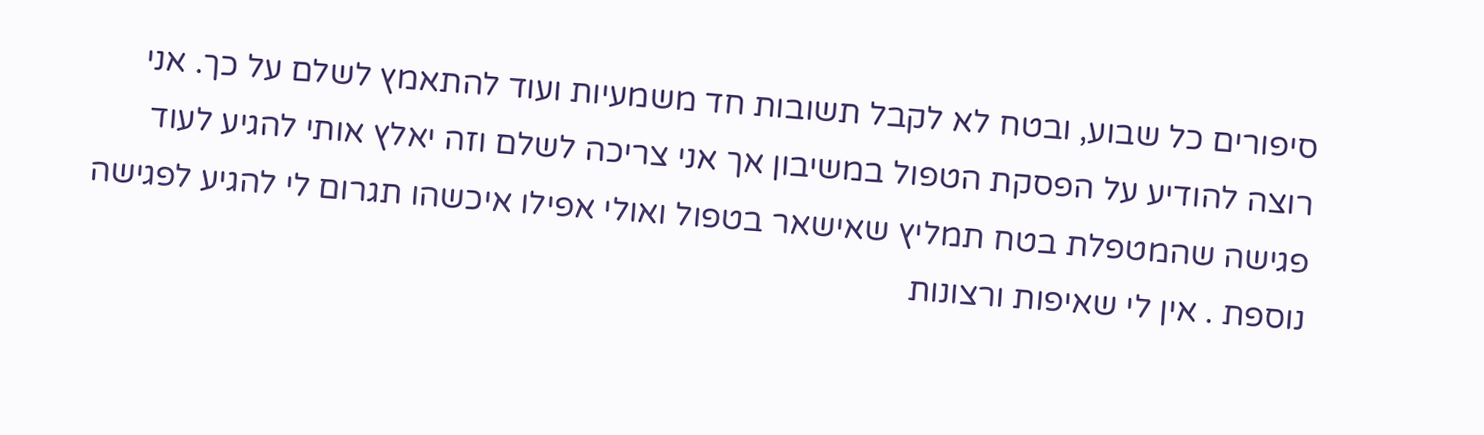סיפורים כל שבוע, ובטח לא לקבל תשובות חד משמעיות ועוד להתאמץ לשלם על כך. אני רוצה להודיע על הפסקת הטפול במשיבון אך אני צריכה לשלם וזה יאלץ אותי להגיע לעוד פגישה שהמטפלת בטח תמליץ שאישאר בטפול ואולי אפילו איכשהו תגרום לי להגיע לפגישה נוספת . אין לי שאיפות ורצונות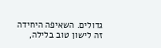גדולים. השאיפה היחידה זה לישון טוב בלילה,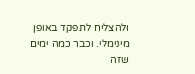ולהצליח לתפקד באופן מינימלי. וכבר כמה ימים שזה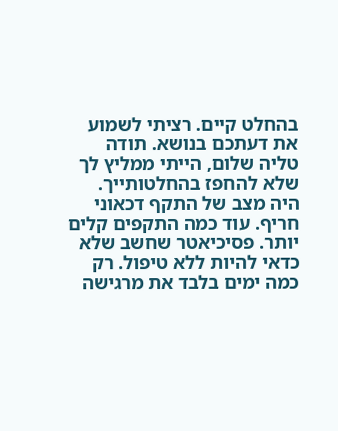בהחלט קיים. רציתי לשמוע את דעתכם בנושא. תודה
טליה שלום, הייתי ממליץ לך שלא להחפז בהחלטותייך. היה מצב של התקף דכאוני חריף. עוד כמה התקפים קלים יותר. פסיכיאטר שחשב שלא כדאי להיות ללא טיפול. רק כמה ימים בלבד את מרגישה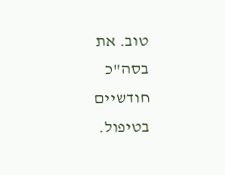טוב. את בסה"כ חודשיים בטיפול.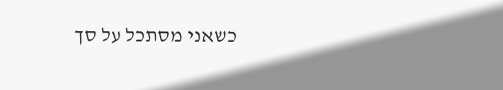כשאני מסתכל על סך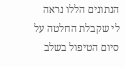הנתונים הללו נראה לי שקבלת החלטה על סיום הטיפול בשלב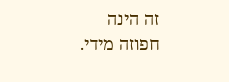זה הינה חפוזה מידי.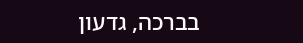בברכה, גדעון